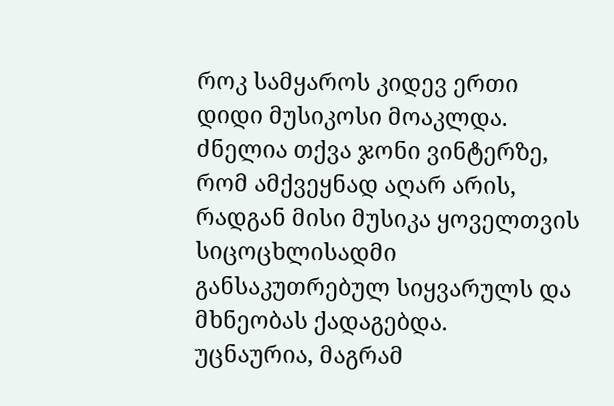როკ სამყაროს კიდევ ერთი დიდი მუსიკოსი მოაკლდა. ძნელია თქვა ჯონი ვინტერზე, რომ ამქვეყნად აღარ არის, რადგან მისი მუსიკა ყოველთვის სიცოცხლისადმი განსაკუთრებულ სიყვარულს და მხნეობას ქადაგებდა.
უცნაურია, მაგრამ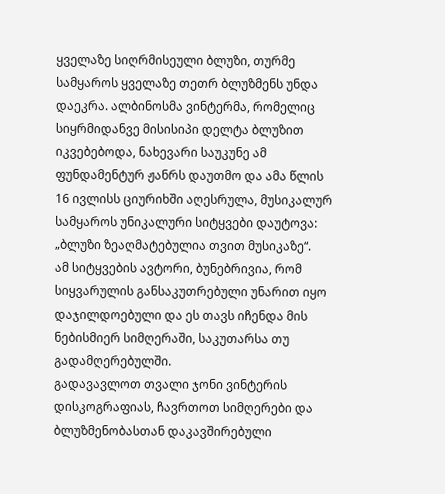ყველაზე სიღრმისეული ბლუზი, თურმე სამყაროს ყველაზე თეთრ ბლუზმენს უნდა დაეკრა. ალბინოსმა ვინტერმა, რომელიც სიყრმიდანვე მისისიპი დელტა ბლუზით იკვებებოდა, ნახევარი საუკუნე ამ ფუნდამენტურ ჟანრს დაუთმო და ამა წლის 16 ივლისს ციურიხში აღესრულა, მუსიკალურ სამყაროს უნიკალური სიტყვები დაუტოვა: „ბლუზი ზეაღმატებულია თვით მუსიკაზე“.
ამ სიტყვების ავტორი, ბუნებრივია, რომ სიყვარულის განსაკუთრებული უნარით იყო დაჯილდოებული და ეს თავს იჩენდა მის ნებისმიერ სიმღერაში, საკუთარსა თუ გადამღერებულში.
გადავავლოთ თვალი ჯონი ვინტერის დისკოგრაფიას, ჩავრთოთ სიმღერები და ბლუზმენობასთან დაკავშირებული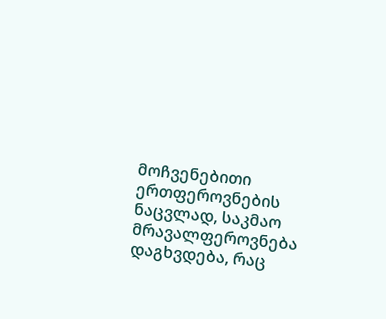მოჩვენებითი ერთფეროვნების ნაცვლად, საკმაო მრავალფეროვნება დაგხვდება, რაც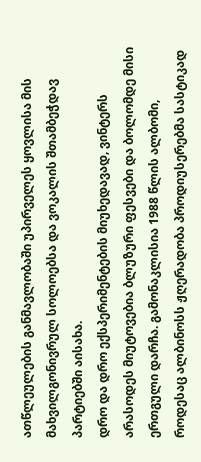ათწლეულების განმავლობაში უპირველეს ყოვლისა მის მახვილგონივრულ სოლოებსა და ვოკალის შთამბეჭდავ პარტიებში აისახა.
დრო და დრო ექსპერიმენტების მიუხედავად, ვინტერს არასოდეს მიუტოვებია ბლუზური ფესვები და ბოლომდე მისი ერთგული დარჩა. გამონაკლისია 1988 წლის ალბომი, როდესაც ალბინოსს ჟღერადობა პროდიუსერებმა სასტიკად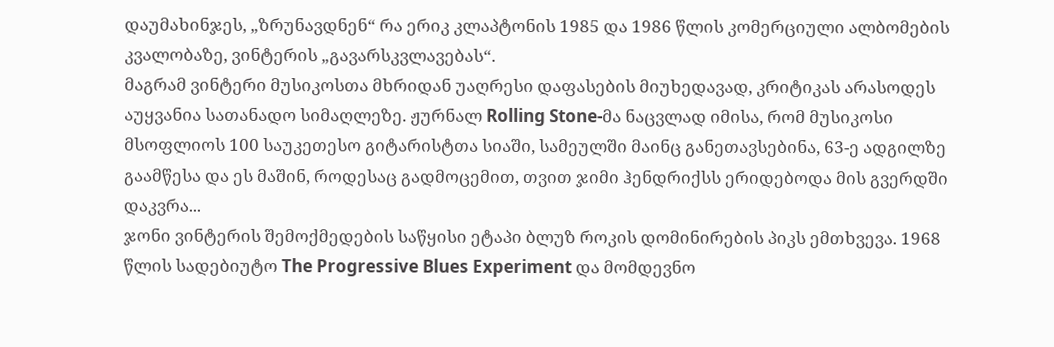დაუმახინჯეს, „ზრუნავდნენ“ რა ერიკ კლაპტონის 1985 და 1986 წლის კომერციული ალბომების კვალობაზე, ვინტერის „გავარსკვლავებას“.
მაგრამ ვინტერი მუსიკოსთა მხრიდან უაღრესი დაფასების მიუხედავად, კრიტიკას არასოდეს აუყვანია სათანადო სიმაღლეზე. ჟურნალ Rolling Stone-მა ნაცვლად იმისა, რომ მუსიკოსი მსოფლიოს 100 საუკეთესო გიტარისტთა სიაში, სამეულში მაინც განეთავსებინა, 63-ე ადგილზე გაამწესა და ეს მაშინ, როდესაც გადმოცემით, თვით ჯიმი ჰენდრიქსს ერიდებოდა მის გვერდში დაკვრა...
ჯონი ვინტერის შემოქმედების საწყისი ეტაპი ბლუზ როკის დომინირების პიკს ემთხვევა. 1968 წლის სადებიუტო The Progressive Blues Experiment და მომდევნო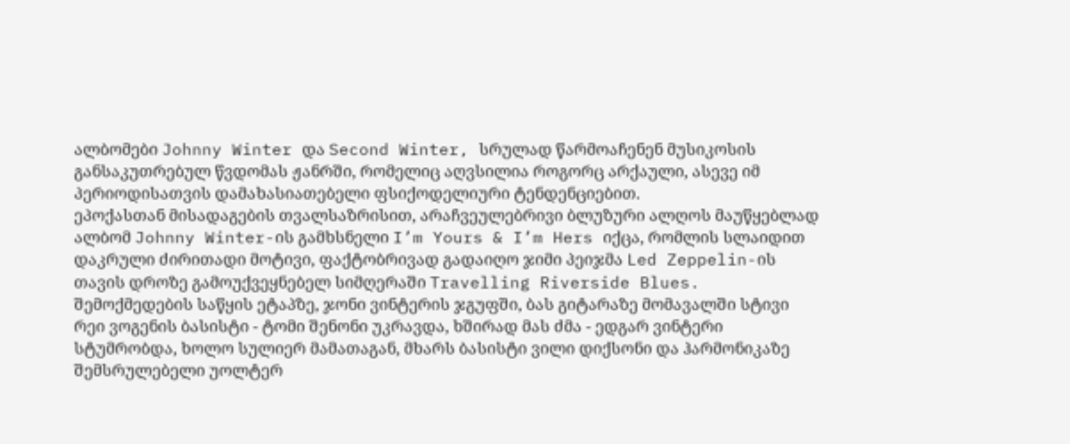ალბომები Johnny Winter და Second Winter, სრულად წარმოაჩენენ მუსიკოსის განსაკუთრებულ წვდომას ჟანრში, რომელიც აღვსილია როგორც არქაული, ასევე იმ პერიოდისათვის დამახასიათებელი ფსიქოდელიური ტენდენციებით.
ეპოქასთან მისადაგების თვალსაზრისით, არაჩვეულებრივი ბლუზური ალღოს მაუწყებლად ალბომ Johnny Winter-ის გამხსნელი I’m Yours & I’m Hers იქცა, რომლის სლაიდით დაკრული ძირითადი მოტივი, ფაქტობრივად გადაიღო ჯიმი პეიჯმა Led Zeppelin-ის თავის დროზე გამოუქვეყნებელ სიმღერაში Travelling Riverside Blues.
შემოქმედების საწყის ეტაპზე, ჯონი ვინტერის ჯგუფში, ბას გიტარაზე მომავალში სტივი რეი ვოგენის ბასისტი - ტომი შენონი უკრავდა, ხშირად მას ძმა - ედგარ ვინტერი სტუმრობდა, ხოლო სულიერ მამათაგან, მხარს ბასისტი ვილი დიქსონი და ჰარმონიკაზე შემსრულებელი უოლტერ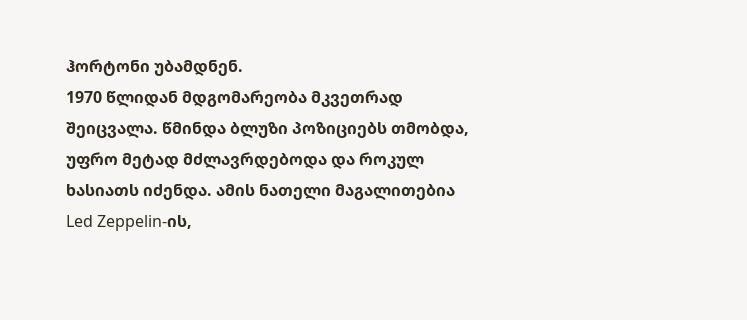ჰორტონი უბამდნენ.
1970 წლიდან მდგომარეობა მკვეთრად შეიცვალა. წმინდა ბლუზი პოზიციებს თმობდა, უფრო მეტად მძლავრდებოდა და როკულ ხასიათს იძენდა. ამის ნათელი მაგალითებია Led Zeppelin-ის,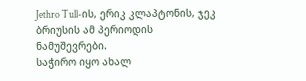Jethro Tull-ის, ერიკ კლაპტონის, ჯეკ ბრიუსის ამ პერიოდის ნამუშევრები.
საჭირო იყო ახალ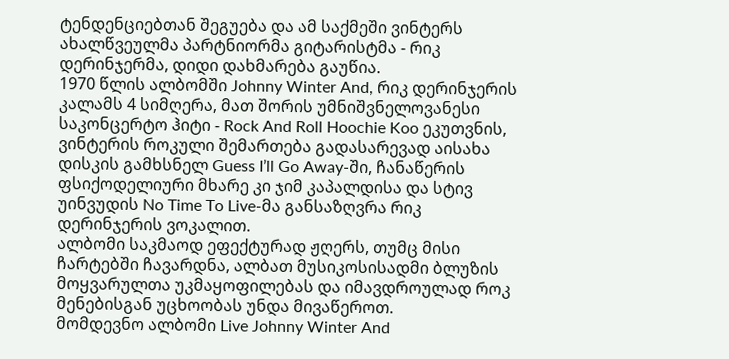ტენდენციებთან შეგუება და ამ საქმეში ვინტერს ახალწვეულმა პარტნიორმა გიტარისტმა - რიკ დერინჯერმა, დიდი დახმარება გაუწია.
1970 წლის ალბომში Johnny Winter And, რიკ დერინჯერის კალამს 4 სიმღერა, მათ შორის უმნიშვნელოვანესი საკონცერტო ჰიტი - Rock And Roll Hoochie Koo ეკუთვნის, ვინტერის როკული შემართება გადასარევად აისახა დისკის გამხსნელ Guess I’ll Go Away-ში, ჩანაწერის ფსიქოდელიური მხარე კი ჯიმ კაპალდისა და სტივ უინვუდის No Time To Live-მა განსაზღვრა რიკ დერინჯერის ვოკალით.
ალბომი საკმაოდ ეფექტურად ჟღერს, თუმც მისი ჩარტებში ჩავარდნა, ალბათ მუსიკოსისადმი ბლუზის მოყვარულთა უკმაყოფილებას და იმავდროულად როკ მენებისგან უცხოობას უნდა მივაწეროთ.
მომდევნო ალბომი Live Johnny Winter And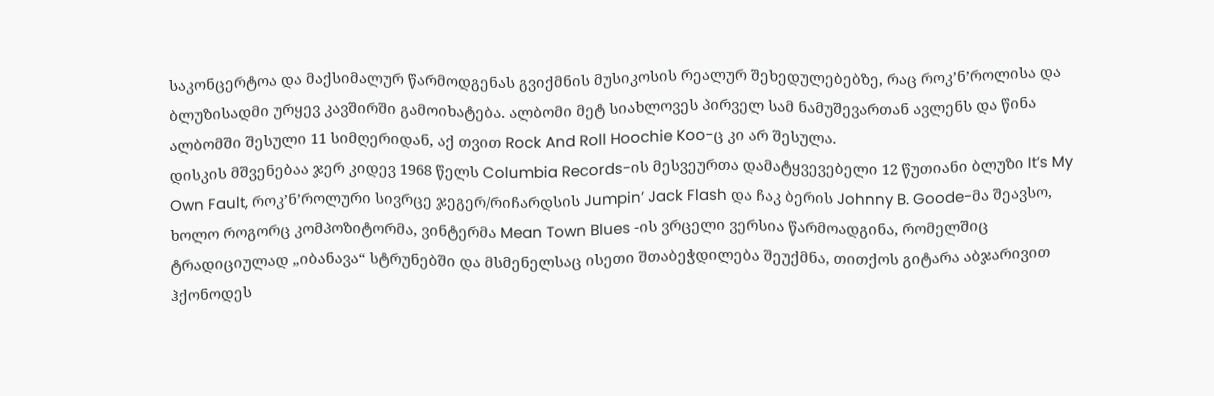საკონცერტოა და მაქსიმალურ წარმოდგენას გვიქმნის მუსიკოსის რეალურ შეხედულებებზე, რაც როკ’ნ’როლისა და ბლუზისადმი ურყევ კავშირში გამოიხატება. ალბომი მეტ სიახლოვეს პირველ სამ ნამუშევართან ავლენს და წინა ალბომში შესული 11 სიმღერიდან, აქ თვით Rock And Roll Hoochie Koo-ც კი არ შესულა.
დისკის მშვენებაა ჯერ კიდევ 1968 წელს Columbia Records-ის მესვეურთა დამატყვევებელი 12 წუთიანი ბლუზი It’s My Own Fault, როკ’ნ’როლური სივრცე ჯეგერ/რიჩარდსის Jumpin’ Jack Flash და ჩაკ ბერის Johnny B. Goode-მა შეავსო, ხოლო როგორც კომპოზიტორმა, ვინტერმა Mean Town Blues -ის ვრცელი ვერსია წარმოადგინა, რომელშიც ტრადიციულად „იბანავა“ სტრუნებში და მსმენელსაც ისეთი შთაბეჭდილება შეუქმნა, თითქოს გიტარა აბჯარივით ჰქონოდეს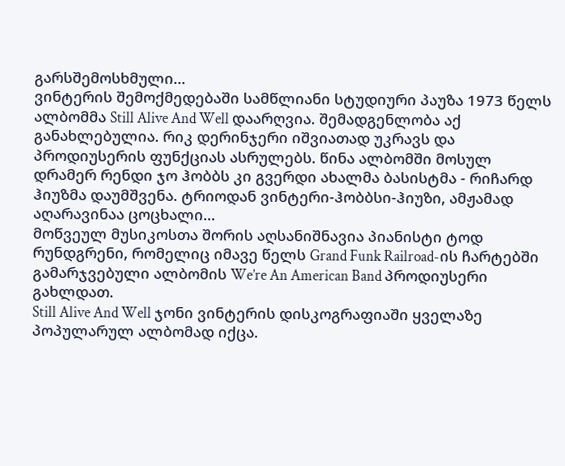გარსშემოსხმული...
ვინტერის შემოქმედებაში სამწლიანი სტუდიური პაუზა 1973 წელს ალბომმა Still Alive And Well დაარღვია. შემადგენლობა აქ განახლებულია. რიკ დერინჯერი იშვიათად უკრავს და პროდიუსერის ფუნქციას ასრულებს. წინა ალბომში მოსულ დრამერ რენდი ჯო ჰობბს კი გვერდი ახალმა ბასისტმა - რიჩარდ ჰიუზმა დაუმშვენა. ტრიოდან ვინტერი-ჰობბსი-ჰიუზი, ამჟამად აღარავინაა ცოცხალი...
მოწვეულ მუსიკოსთა შორის აღსანიშნავია პიანისტი ტოდ რუნდგრენი, რომელიც იმავე წელს Grand Funk Railroad-ის ჩარტებში გამარჯვებული ალბომის We’re An American Band პროდიუსერი გახლდათ.
Still Alive And Well ჯონი ვინტერის დისკოგრაფიაში ყველაზე პოპულარულ ალბომად იქცა.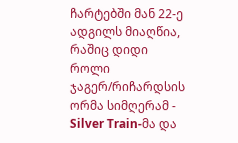ჩარტებში მან 22-ე ადგილს მიაღწია, რაშიც დიდი როლი ჯაგერ/რიჩარდსის ორმა სიმღერამ - Silver Train-მა და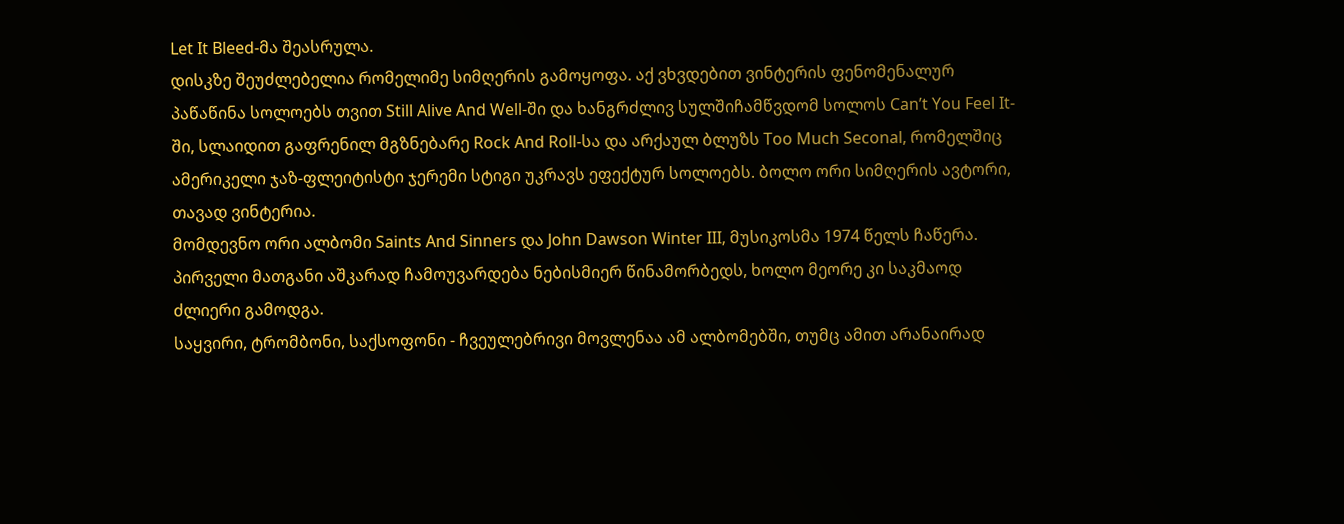Let It Bleed-მა შეასრულა.
დისკზე შეუძლებელია რომელიმე სიმღერის გამოყოფა. აქ ვხვდებით ვინტერის ფენომენალურ პაწაწინა სოლოებს თვით Still Alive And Well-ში და ხანგრძლივ სულშიჩამწვდომ სოლოს Can’t You Feel It-ში, სლაიდით გაფრენილ მგზნებარე Rock And Roll-სა და არქაულ ბლუზს Too Much Seconal, რომელშიც ამერიკელი ჯაზ-ფლეიტისტი ჯერემი სტიგი უკრავს ეფექტურ სოლოებს. ბოლო ორი სიმღერის ავტორი, თავად ვინტერია.
მომდევნო ორი ალბომი Saints And Sinners და John Dawson Winter III, მუსიკოსმა 1974 წელს ჩაწერა. პირველი მათგანი აშკარად ჩამოუვარდება ნებისმიერ წინამორბედს, ხოლო მეორე კი საკმაოდ ძლიერი გამოდგა.
საყვირი, ტრომბონი, საქსოფონი - ჩვეულებრივი მოვლენაა ამ ალბომებში, თუმც ამით არანაირად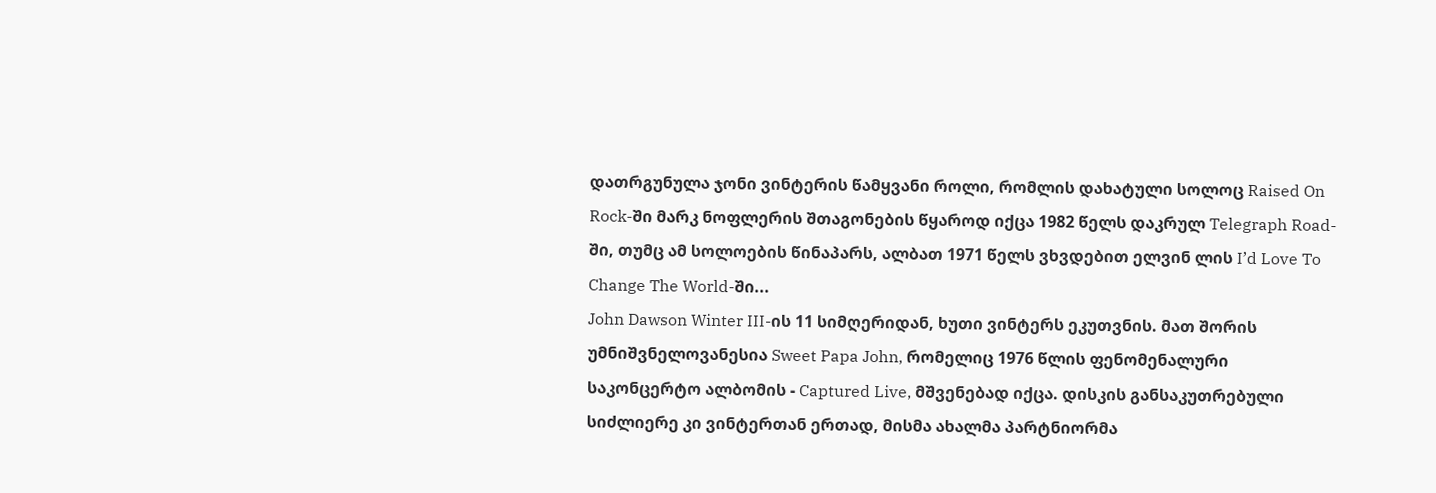დათრგუნულა ჯონი ვინტერის წამყვანი როლი, რომლის დახატული სოლოც Raised On Rock-ში მარკ ნოფლერის შთაგონების წყაროდ იქცა 1982 წელს დაკრულ Telegraph Road-ში, თუმც ამ სოლოების წინაპარს, ალბათ 1971 წელს ვხვდებით ელვინ ლის I’d Love To Change The World-ში...
John Dawson Winter III-ის 11 სიმღერიდან, ხუთი ვინტერს ეკუთვნის. მათ შორის უმნიშვნელოვანესია Sweet Papa John, რომელიც 1976 წლის ფენომენალური საკონცერტო ალბომის - Captured Live, მშვენებად იქცა. დისკის განსაკუთრებული სიძლიერე კი ვინტერთან ერთად, მისმა ახალმა პარტნიორმა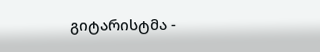გიტარისტმა -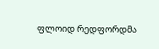ფლოიდ რედფორდმა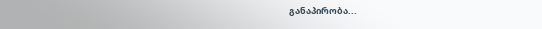განაპირობა...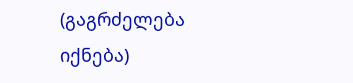(გაგრძელება იქნება)